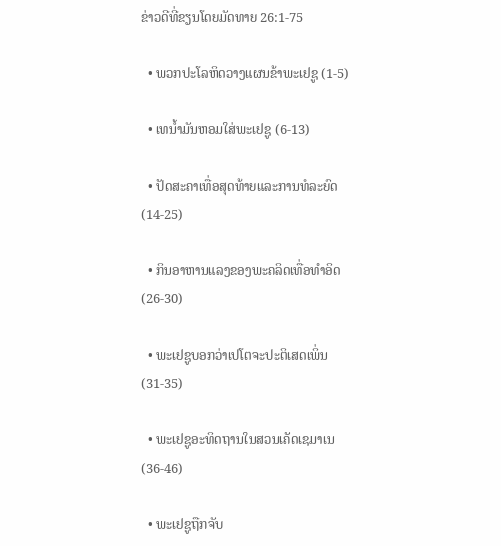ຂ່າວດີທີ່ຂຽນໂດຍມັດທາຍ 26:1-75

  • ພວກປະໂລຫິດວາງແຜນຂ້າພະເຢຊູ (1-5)

  • ເທນ້ຳມັນຫອມໃສ່ພະເຢຊູ (6-13)

  • ປັດສະຄາເທື່ອສຸດທ້າຍແລະການທໍລະຍົດ (14-25)

  • ກິນອາຫານແລງຂອງພະຄລິດເທື່ອທຳອິດ (26-30)

  • ພະເຢຊູບອກວ່າເປໂຕຈະປະຕິເສດເພິ່ນ (31-35)

  • ພະເຢຊູອະທິດຖານໃນສວນເຄັດເຊມາເນ (36-46)

  • ພະເຢຊູຖືກຈັບ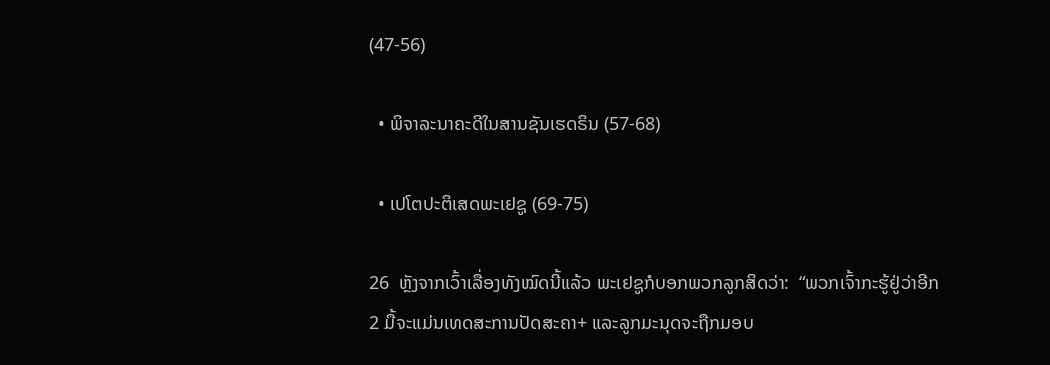(47-56)

  • ພິຈາລະນາຄະດີໃນສານຊັນເຮດຣິນ (57-68)

  • ເປໂຕປະຕິເສດພະເຢຊູ (69-75)

26  ຫຼັງຈາກເວົ້າເລື່ອງທັງໝົດນີ້ແລ້ວ ພະເຢຊູກໍບອກພວກລູກສິດວ່າ:  “ພວກເຈົ້າກະຮູ້ຢູ່ວ່າອີກ 2 ມື້ຈະແມ່ນເທດສະການປັດສະຄາ+ ແລະລູກມະນຸດຈະຖືກມອບ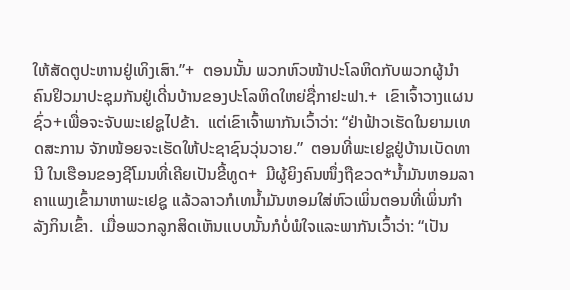ໃຫ້ສັດຕູປະຫານຢູ່ເທິງເສົາ.”+  ຕອນນັ້ນ ພວກຫົວໜ້າປະໂລຫິດກັບພວກຜູ້ນຳຄົນຢິວມາປະຊຸມກັນຢູ່ເດີ່ນບ້ານຂອງປະໂລຫິດໃຫຍ່ຊື່ກາຢະຟາ.+  ເຂົາເຈົ້າວາງແຜນຊົ່ວ+ເພື່ອຈະຈັບພະເຢຊູໄປຂ້າ.  ແຕ່ເຂົາເຈົ້າພາກັນເວົ້າວ່າ: “ຢ່າຟ້າວເຮັດໃນຍາມເທດສະການ ຈັກໜ້ອຍຈະເຮັດໃຫ້ປະຊາຊົນວຸ່ນວາຍ.”  ຕອນທີ່ພະເຢຊູຢູ່ບ້ານເບັດທານີ ໃນເຮືອນຂອງຊີໂມນທີ່ເຄີຍເປັນຂີ້ທູດ+  ມີຜູ້ຍິງຄົນໜຶ່ງຖືຂວດ*ນ້ຳມັນຫອມລາຄາແພງເຂົ້າມາຫາພະເຢຊູ ແລ້ວລາວກໍເທນ້ຳມັນຫອມໃສ່ຫົວເພິ່ນຕອນທີ່ເພິ່ນກຳລັງກິນເຂົ້າ.  ເມື່ອພວກລູກສິດເຫັນແບບນັ້ນກໍບໍ່ພໍໃຈແລະພາກັນເວົ້າວ່າ: “ເປັນ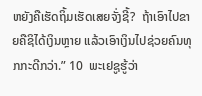ຫຍັງຄືເຮັດຖິ້ມເຮັດເສຍຈັ່ງຊີ້?  ຖ້າເອົາໄປຂາຍຄືຊິໄດ້ເງິນຫຼາຍ ແລ້ວເອົາເງິນໄປຊ່ວຍຄົນທຸກກະດີກວ່າ.” 10  ພະເຢຊູຮູ້ວ່າ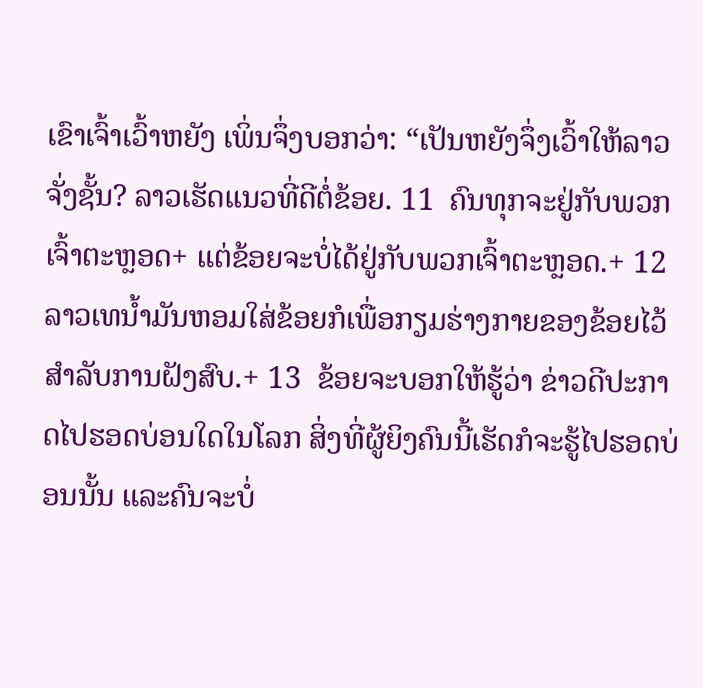ເຂົາເຈົ້າເວົ້າຫຍັງ ເພິ່ນຈຶ່ງບອກວ່າ: “ເປັນຫຍັງຈຶ່ງເວົ້າໃຫ້ລາວຈັ່ງຊັ້ນ? ລາວເຮັດແນວທີ່ດີຕໍ່ຂ້ອຍ. 11  ຄົນທຸກຈະຢູ່ກັບພວກເຈົ້າຕະຫຼອດ+ ແຕ່ຂ້ອຍຈະບໍ່ໄດ້ຢູ່ກັບພວກເຈົ້າຕະຫຼອດ.+ 12  ລາວເທນ້ຳມັນຫອມໃສ່ຂ້ອຍກໍເພື່ອກຽມຮ່າງກາຍຂອງຂ້ອຍໄວ້ສຳລັບການຝັງສົບ.+ 13  ຂ້ອຍຈະບອກໃຫ້ຮູ້ວ່າ ຂ່າວດີປະກາດໄປຮອດບ່ອນໃດໃນໂລກ ສິ່ງທີ່ຜູ້ຍິງຄົນນີ້ເຮັດກໍຈະຮູ້ໄປຮອດບ່ອນນັ້ນ ແລະຄົນຈະບໍ່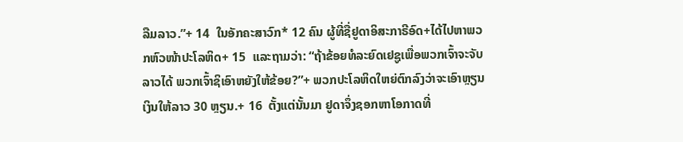ລືມລາວ.”+ 14  ໃນອັກຄະສາວົກ* 12 ຄົນ ຜູ້ທີ່ຊື່ຢູດາອິສະກາຣີອົດ+ໄດ້ໄປຫາພວກຫົວໜ້າປະໂລຫິດ+ 15  ແລະຖາມວ່າ: “ຖ້າຂ້ອຍທໍລະຍົດເຢຊູເພື່ອພວກເຈົ້າຈະຈັບລາວໄດ້ ພວກເຈົ້າຊິເອົາຫຍັງໃຫ້ຂ້ອຍ?”+ ພວກປະໂລຫິດໃຫຍ່ຕົກລົງວ່າຈະເອົາຫຼຽນເງິນໃຫ້ລາວ 30 ຫຼຽນ.+ 16  ຕັ້ງແຕ່ນັ້ນມາ ຢູດາຈຶ່ງຊອກຫາໂອກາດທີ່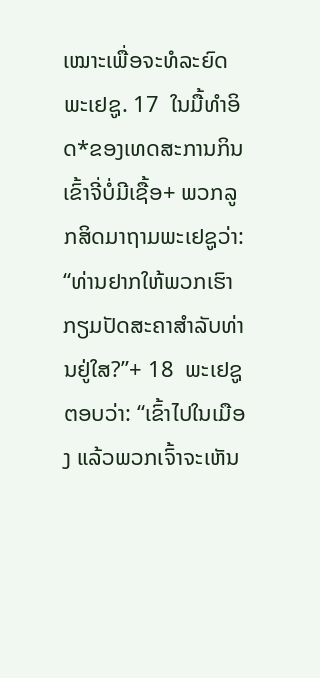ເໝາະເພື່ອຈະທໍລະຍົດພະເຢຊູ. 17  ໃນມື້ທຳອິດ*ຂອງເທດສະການກິນເຂົ້າຈີ່ບໍ່ມີເຊື້ອ+ ພວກລູກສິດມາຖາມພະເຢຊູວ່າ: “ທ່ານຢາກໃຫ້ພວກເຮົາກຽມປັດສະຄາສຳລັບທ່ານຢູ່ໃສ?”+ 18  ພະເຢຊູຕອບວ່າ: “ເຂົ້າໄປໃນເມືອງ ແລ້ວພວກເຈົ້າຈະເຫັນ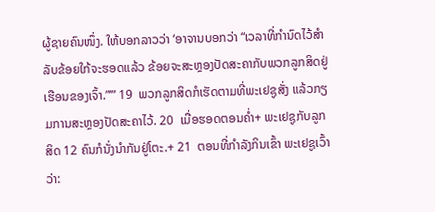ຜູ້ຊາຍຄົນໜຶ່ງ. ໃຫ້ບອກລາວວ່າ ‘ອາຈານບອກວ່າ “ເວລາທີ່ກຳນົດໄວ້ສຳລັບຂ້ອຍໃກ້ຈະຮອດແລ້ວ ຂ້ອຍຈະສະຫຼອງປັດສະຄາກັບພວກລູກສິດຢູ່ເຮືອນຂອງເຈົ້າ.”’” 19  ພວກລູກສິດກໍເຮັດຕາມທີ່ພະເຢຊູສັ່ງ ແລ້ວກຽມການສະຫຼອງປັດສະຄາໄວ້. 20  ເມື່ອຮອດຕອນຄ່ຳ+ ພະເຢຊູກັບລູກສິດ 12 ຄົນກໍນັ່ງນຳກັນຢູ່ໂຕະ.+ 21  ຕອນທີ່ກຳລັງກິນເຂົ້າ ພະເຢຊູເວົ້າວ່າ: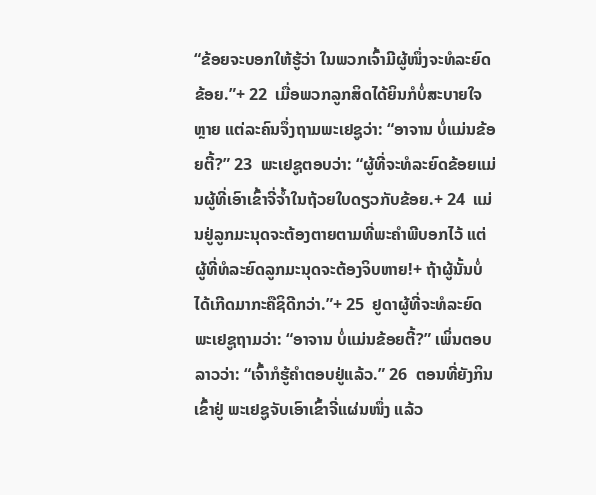“ຂ້ອຍຈະບອກໃຫ້ຮູ້ວ່າ ໃນພວກເຈົ້າມີຜູ້ໜຶ່ງຈະທໍລະຍົດຂ້ອຍ.”+ 22  ເມື່ອພວກລູກສິດໄດ້ຍິນກໍບໍ່ສະບາຍໃຈຫຼາຍ ແຕ່ລະຄົນຈຶ່ງຖາມພະເຢຊູວ່າ: “ອາຈານ ບໍ່ແມ່ນຂ້ອຍຕີ້?” 23  ພະເຢຊູຕອບວ່າ: “ຜູ້ທີ່ຈະທໍລະຍົດຂ້ອຍແມ່ນຜູ້ທີ່ເອົາເຂົ້າຈີ່ຈ້ຳໃນຖ້ວຍໃບດຽວກັບຂ້ອຍ.+ 24  ແມ່ນຢູ່ລູກມະນຸດຈະຕ້ອງຕາຍຕາມທີ່ພະຄຳພີບອກໄວ້ ແຕ່ຜູ້ທີ່ທໍລະຍົດລູກມະນຸດຈະຕ້ອງຈິບຫາຍ!+ ຖ້າຜູ້ນັ້ນບໍ່ໄດ້ເກີດມາກະຄືຊິດີກວ່າ.”+ 25  ຢູດາຜູ້ທີ່ຈະທໍລະຍົດພະເຢຊູຖາມວ່າ: “ອາຈານ ບໍ່ແມ່ນຂ້ອຍຕີ້?” ເພິ່ນຕອບລາວວ່າ: “ເຈົ້າກໍຮູ້ຄຳຕອບຢູ່ແລ້ວ.” 26  ຕອນທີ່ຍັງກິນເຂົ້າຢູ່ ພະເຢຊູຈັບເອົາເຂົ້າຈີ່ແຜ່ນໜຶ່ງ ແລ້ວ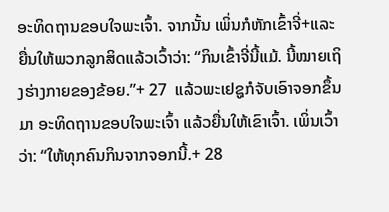ອະທິດຖານຂອບໃຈພະເຈົ້າ. ຈາກນັ້ນ ເພິ່ນກໍຫັກເຂົ້າຈີ່+ແລະຍື່ນໃຫ້ພວກລູກສິດແລ້ວເວົ້າວ່າ: “ກິນເຂົ້າຈີ່ນີ້ແມ້. ນີ້ໝາຍເຖິງຮ່າງກາຍຂອງຂ້ອຍ.”+ 27  ແລ້ວພະເຢຊູກໍຈັບເອົາຈອກຂຶ້ນມາ ອະທິດຖານຂອບໃຈພະເຈົ້າ ແລ້ວຍື່ນໃຫ້ເຂົາເຈົ້າ. ເພິ່ນເວົ້າວ່າ: “ໃຫ້ທຸກຄົນກິນຈາກຈອກນີ້.+ 28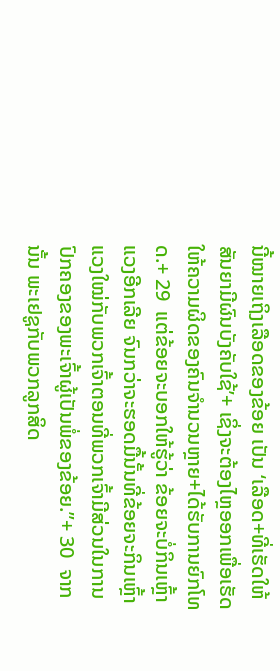ນີ້ໝາຍເຖິງເລືອດຂອງຂ້ອຍ ເປັນ ‘ເລືອດ+ທີ່ເຮັດໃຫ້ສັນຍາມີຜົນບັງຄັບໃຊ້’+ ເຊິ່ງຈະຕ້ອງໄຫຼອອກເພື່ອເຮັດໃຫ້ຄວາມຜິດຂອງຄົນຈຳນວນຫຼາຍ+ໄດ້ຮັບການຍົກໂທດ.+ 29  ແຕ່ຂ້ອຍຈະບອກໃຫ້ຮູ້ວ່າ ຂ້ອຍຈະບໍ່ກິນເຫຼົ້າແວງອີກເລີຍ ຈົນກວ່າຈະຮອດມື້ນັ້ນທີ່ຂ້ອຍຈະກິນເຫຼົ້າແວງໃໝ່ກັບພວກເຈົ້າຕອນທີ່ພວກເຈົ້າມີສ່ວນໃນການປົກຄອງຂອງພະເຈົ້າຜູ້ເປັນພໍ່ຂອງຂ້ອຍ.”+ 30  ຈາກນັ້ນ ພະເຢຊູກັບພວກລູກສິດ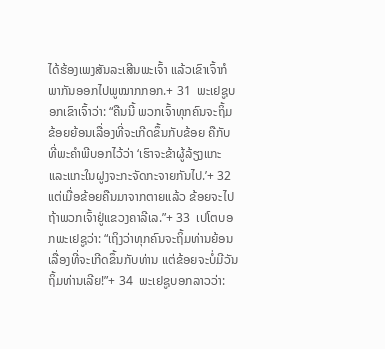ໄດ້ຮ້ອງເພງສັນລະເສີນພະເຈົ້າ ແລ້ວເຂົາເຈົ້າກໍພາກັນອອກໄປພູໝາກກອກ.+ 31  ພະເຢຊູບອກເຂົາເຈົ້າວ່າ: “ຄືນນີ້ ພວກເຈົ້າທຸກຄົນຈະຖິ້ມຂ້ອຍຍ້ອນເລື່ອງທີ່ຈະເກີດຂຶ້ນກັບຂ້ອຍ ຄືກັບທີ່ພະຄຳພີບອກໄວ້ວ່າ ‘ເຮົາຈະຂ້າຜູ້ລ້ຽງແກະ ແລະແກະໃນຝູງຈະກະຈັດກະຈາຍກັນໄປ.’+ 32  ແຕ່ເມື່ອຂ້ອຍຄືນມາຈາກຕາຍແລ້ວ ຂ້ອຍຈະໄປຖ້າພວກເຈົ້າຢູ່ແຂວງຄາລີເລ.”+ 33  ເປໂຕບອກພະເຢຊູວ່າ: “ເຖິງວ່າທຸກຄົນຈະຖິ້ມທ່ານຍ້ອນເລື່ອງທີ່ຈະເກີດຂຶ້ນກັບທ່ານ ແຕ່ຂ້ອຍຈະບໍ່ມີວັນຖິ້ມທ່ານເລີຍ!”+ 34  ພະເຢຊູບອກລາວວ່າ: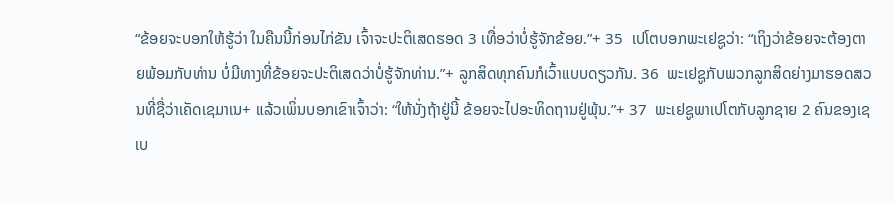“ຂ້ອຍຈະບອກໃຫ້ຮູ້ວ່າ ໃນຄືນນີ້ກ່ອນໄກ່ຂັນ ເຈົ້າຈະປະຕິເສດຮອດ 3 ເທື່ອວ່າບໍ່ຮູ້ຈັກຂ້ອຍ.”+ 35  ເປໂຕບອກພະເຢຊູວ່າ: “ເຖິງວ່າຂ້ອຍຈະຕ້ອງຕາຍພ້ອມກັບທ່ານ ບໍ່ມີທາງທີ່ຂ້ອຍຈະປະຕິເສດວ່າບໍ່ຮູ້ຈັກທ່ານ.”+ ລູກສິດທຸກຄົນກໍເວົ້າແບບດຽວກັນ. 36  ພະເຢຊູກັບພວກລູກສິດຍ່າງມາຮອດສວນທີ່ຊື່ວ່າເຄັດເຊມາເນ+ ແລ້ວເພິ່ນບອກເຂົາເຈົ້າວ່າ: “ໃຫ້ນັ່ງຖ້າຢູ່ນີ້ ຂ້ອຍຈະໄປອະທິດຖານຢູ່ພຸ້ນ.”+ 37  ພະເຢຊູພາເປໂຕກັບລູກຊາຍ 2 ຄົນຂອງເຊເບ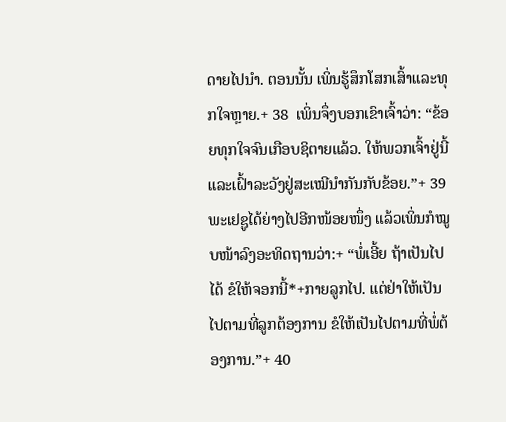ດາຍໄປນຳ. ຕອນນັ້ນ ເພິ່ນຮູ້ສຶກໂສກເສົ້າແລະທຸກໃຈຫຼາຍ.+ 38  ເພິ່ນຈຶ່ງບອກເຂົາເຈົ້າວ່າ: “ຂ້ອຍທຸກໃຈຈົນເກືອບຊິຕາຍແລ້ວ. ໃຫ້ພວກເຈົ້າຢູ່ນີ້ແລະເຝົ້າລະວັງຢູ່ສະເໝີນຳກັນກັບຂ້ອຍ.”+ 39  ພະເຢຊູໄດ້ຍ່າງໄປອີກໜ້ອຍໜຶ່ງ ແລ້ວເພິ່ນກໍໝູບໜ້າລົງອະທິດຖານວ່າ:+ “ພໍ່ເອີ້ຍ ຖ້າເປັນໄປໄດ້ ຂໍໃຫ້ຈອກນີ້*+ກາຍລູກໄປ. ແຕ່ຢ່າໃຫ້ເປັນໄປຕາມທີ່ລູກຕ້ອງການ ຂໍໃຫ້ເປັນໄປຕາມທີ່ພໍ່ຕ້ອງການ.”+ 40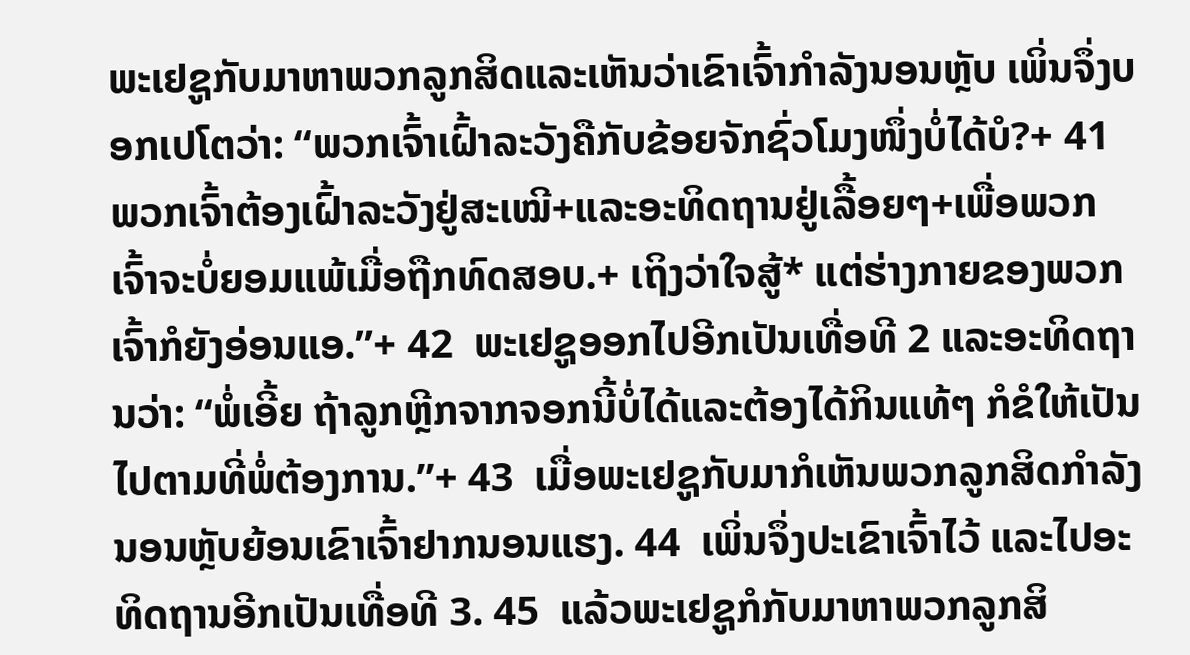ພະເຢຊູກັບມາຫາພວກລູກສິດແລະເຫັນວ່າເຂົາເຈົ້າກຳລັງນອນຫຼັບ ເພິ່ນຈຶ່ງບອກເປໂຕວ່າ: “ພວກເຈົ້າເຝົ້າລະວັງຄືກັບຂ້ອຍຈັກຊົ່ວໂມງໜຶ່ງບໍ່ໄດ້ບໍ?+ 41  ພວກເຈົ້າຕ້ອງເຝົ້າລະວັງຢູ່ສະເໝີ+ແລະອະທິດຖານຢູ່ເລື້ອຍໆ+ເພື່ອພວກເຈົ້າຈະບໍ່ຍອມແພ້ເມື່ອຖືກທົດສອບ.+ ເຖິງວ່າໃຈສູ້* ແຕ່ຮ່າງກາຍຂອງພວກເຈົ້າກໍຍັງອ່ອນແອ.”+ 42  ພະເຢຊູອອກໄປອີກເປັນເທື່ອທີ 2 ແລະອະທິດຖານວ່າ: “ພໍ່ເອີ້ຍ ຖ້າລູກຫຼີກຈາກຈອກນີ້ບໍ່ໄດ້ແລະຕ້ອງໄດ້ກິນແທ້ໆ ກໍຂໍໃຫ້ເປັນໄປຕາມທີ່ພໍ່ຕ້ອງການ.”+ 43  ເມື່ອພະເຢຊູກັບມາກໍເຫັນພວກລູກສິດກຳລັງນອນຫຼັບຍ້ອນເຂົາເຈົ້າຢາກນອນແຮງ. 44  ເພິ່ນຈຶ່ງປະເຂົາເຈົ້າໄວ້ ແລະໄປອະທິດຖານອີກເປັນເທື່ອທີ 3. 45  ແລ້ວພະເຢຊູກໍກັບມາຫາພວກລູກສິ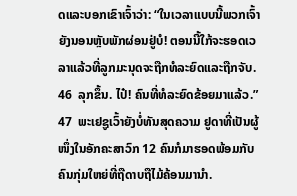ດແລະບອກເຂົາເຈົ້າວ່າ: “ໃນເວລາແບບນີ້ພວກເຈົ້າຍັງນອນຫຼັບພັກຜ່ອນຢູ່ບໍ! ຕອນນີ້ໃກ້ຈະຮອດເວລາແລ້ວທີ່ລູກມະນຸດຈະຖືກທໍລະຍົດແລະຖືກຈັບ. 46  ລຸກຂຶ້ນ. ໄປ໋! ຄົນທີ່ທໍລະຍົດຂ້ອຍມາແລ້ວ.” 47  ພະເຢຊູເວົ້າຍັງບໍ່ທັນສຸດຄວາມ ຢູດາທີ່ເປັນຜູ້ໜຶ່ງໃນອັກຄະສາວົກ 12 ຄົນກໍມາຮອດພ້ອມກັບຄົນກຸ່ມໃຫຍ່ທີ່ຖືດາບຖືໄມ້ຄ້ອນມານຳ.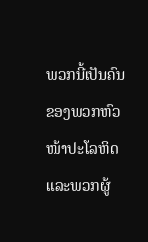ພວກນີ້ເປັນຄົນຂອງພວກຫົວໜ້າປະໂລຫິດແລະພວກຜູ້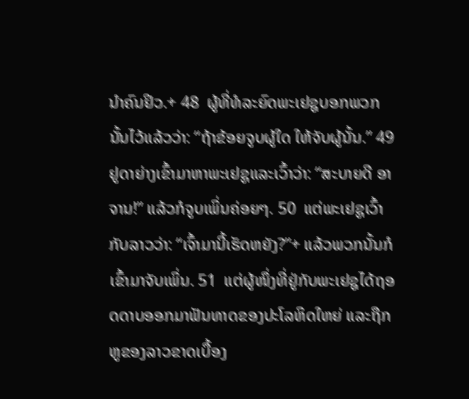ນຳຄົນຢິວ.+ 48  ຜູ້ທີ່ທໍລະຍົດພະເຢຊູບອກພວກນັ້ນໄວ້ແລ້ວວ່າ: “ຖ້າຂ້ອຍຈູບຜູ້ໃດ ໃຫ້ຈັບຜູ້ນັ້ນ.” 49  ຢູດາຍ່າງເຂົ້າມາຫາພະເຢຊູແລະເວົ້າວ່າ: “ສະບາຍດີ ອາຈານ!” ແລ້ວກໍຈູບເພິ່ນຄ່ອຍໆ. 50  ແຕ່ພະເຢຊູເວົ້າກັບລາວວ່າ: “ເຈົ້າມານີ້ເຮັດຫຍັງ?”+ ແລ້ວພວກນັ້ນກໍເຂົ້າມາຈັບເພິ່ນ. 51  ແຕ່ຜູ້ໜຶ່ງທີ່ຢູ່ກັບພະເຢຊູໄດ້ຖອດດາບອອກມາຟັນທາດຂອງປະໂລຫິດໃຫຍ່ ແລະຖືກຫູຂອງລາວຂາດເບື້ອງ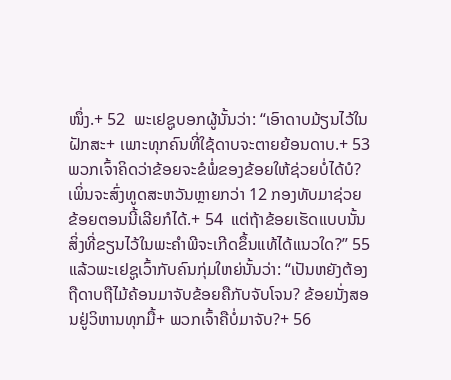ໜຶ່ງ.+ 52  ພະເຢຊູບອກຜູ້ນັ້ນວ່າ: “ເອົາດາບມ້ຽນໄວ້ໃນຝັກສະ+ ເພາະທຸກຄົນທີ່ໃຊ້ດາບຈະຕາຍຍ້ອນດາບ.+ 53  ພວກເຈົ້າຄິດວ່າຂ້ອຍຈະຂໍພໍ່ຂອງຂ້ອຍໃຫ້ຊ່ວຍບໍ່ໄດ້ບໍ? ເພິ່ນຈະສົ່ງທູດສະຫວັນຫຼາຍກວ່າ 12 ກອງທັບມາຊ່ວຍຂ້ອຍຕອນນີ້ເລີຍກໍໄດ້.+ 54  ແຕ່ຖ້າຂ້ອຍເຮັດແບບນັ້ນ ສິ່ງທີ່ຂຽນໄວ້ໃນພະຄຳພີຈະເກີດຂຶ້ນແທ້ໄດ້ແນວໃດ?” 55  ແລ້ວພະເຢຊູເວົ້າກັບຄົນກຸ່ມໃຫຍ່ນັ້ນວ່າ: “ເປັນຫຍັງຕ້ອງຖືດາບຖືໄມ້ຄ້ອນມາຈັບຂ້ອຍຄືກັບຈັບໂຈນ? ຂ້ອຍນັ່ງສອນຢູ່ວິຫານທຸກມື້+ ພວກເຈົ້າຄືບໍ່ມາຈັບ?+ 56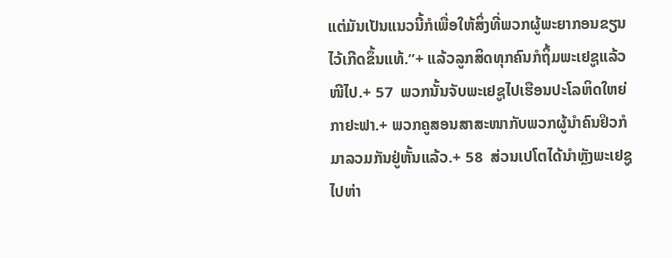ແຕ່ມັນເປັນແນວນີ້ກໍເພື່ອໃຫ້ສິ່ງທີ່ພວກຜູ້ພະຍາກອນຂຽນໄວ້ເກີດຂຶ້ນແທ້.”+ ແລ້ວລູກສິດທຸກຄົນກໍຖິ້ມພະເຢຊູແລ້ວໜີໄປ.+ 57  ພວກນັ້ນຈັບພະເຢຊູໄປເຮືອນປະໂລຫິດໃຫຍ່ກາຢະຟາ.+ ພວກຄູສອນສາສະໜາກັບພວກຜູ້ນຳຄົນຢິວກໍມາລວມກັນຢູ່ຫັ້ນແລ້ວ.+ 58  ສ່ວນເປໂຕໄດ້ນຳຫຼັງພະເຢຊູໄປຫ່າ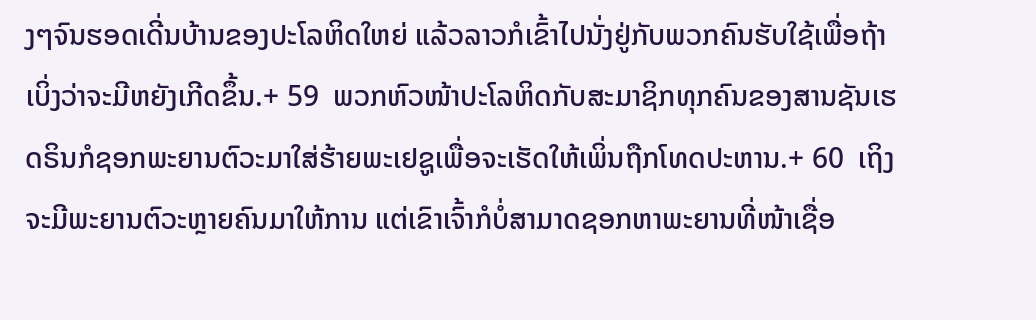ງໆຈົນຮອດເດີ່ນບ້ານຂອງປະໂລຫິດໃຫຍ່ ແລ້ວລາວກໍເຂົ້າໄປນັ່ງຢູ່ກັບພວກຄົນຮັບໃຊ້ເພື່ອຖ້າເບິ່ງວ່າຈະມີຫຍັງເກີດຂຶ້ນ.+ 59  ພວກຫົວໜ້າປະໂລຫິດກັບສະມາຊິກທຸກຄົນຂອງສານຊັນເຮດຣິນກໍຊອກພະຍານຕົວະມາໃສ່ຮ້າຍພະເຢຊູເພື່ອຈະເຮັດໃຫ້ເພິ່ນຖືກໂທດປະຫານ.+ 60  ເຖິງຈະມີພະຍານຕົວະຫຼາຍຄົນມາໃຫ້ການ ແຕ່ເຂົາເຈົ້າກໍບໍ່ສາມາດຊອກຫາພະຍານທີ່ໜ້າເຊື່ອ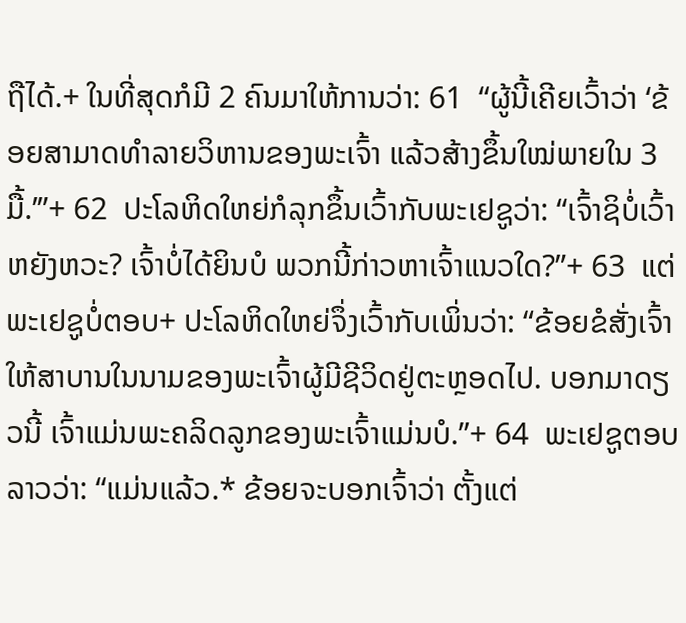ຖືໄດ້.+ ໃນທີ່ສຸດກໍມີ 2 ຄົນມາໃຫ້ການວ່າ: 61  “ຜູ້ນີ້ເຄີຍເວົ້າວ່າ ‘ຂ້ອຍສາມາດທຳລາຍວິຫານຂອງພະເຈົ້າ ແລ້ວສ້າງຂຶ້ນໃໝ່ພາຍໃນ 3 ມື້.’”+ 62  ປະໂລຫິດໃຫຍ່ກໍລຸກຂຶ້ນເວົ້າກັບພະເຢຊູວ່າ: “ເຈົ້າຊິບໍ່ເວົ້າຫຍັງຫວະ? ເຈົ້າບໍ່ໄດ້ຍິນບໍ ພວກນີ້ກ່າວຫາເຈົ້າແນວໃດ?”+ 63  ແຕ່ພະເຢຊູບໍ່ຕອບ+ ປະໂລຫິດໃຫຍ່ຈຶ່ງເວົ້າກັບເພິ່ນວ່າ: “ຂ້ອຍຂໍສັ່ງເຈົ້າໃຫ້ສາບານໃນນາມຂອງພະເຈົ້າຜູ້ມີຊີວິດຢູ່ຕະຫຼອດໄປ. ບອກມາດຽວນີ້ ເຈົ້າແມ່ນພະຄລິດລູກຂອງພະເຈົ້າແມ່ນບໍ.”+ 64  ພະເຢຊູຕອບລາວວ່າ: “ແມ່ນແລ້ວ.* ຂ້ອຍຈະບອກເຈົ້າວ່າ ຕັ້ງແຕ່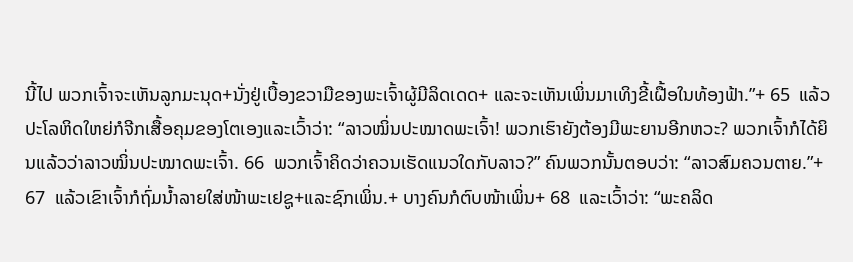ນີ້ໄປ ພວກເຈົ້າຈະເຫັນລູກມະນຸດ+ນັ່ງຢູ່ເບື້ອງຂວາມືຂອງພະເຈົ້າຜູ້ມີລິດເດດ+ ແລະຈະເຫັນເພິ່ນມາເທິງຂີ້ເຝື້ອໃນທ້ອງຟ້າ.”+ 65  ແລ້ວປະໂລຫິດໃຫຍ່ກໍຈີກເສື້ອຄຸມຂອງໂຕເອງແລະເວົ້າວ່າ: “ລາວໝິ່ນປະໝາດພະເຈົ້າ! ພວກເຮົາຍັງຕ້ອງມີພະຍານອີກຫວະ? ພວກເຈົ້າກໍໄດ້ຍິນແລ້ວວ່າລາວໝິ່ນປະໝາດພະເຈົ້າ. 66  ພວກເຈົ້າຄິດວ່າຄວນເຮັດແນວໃດກັບລາວ?” ຄົນພວກນັ້ນຕອບວ່າ: “ລາວສົມຄວນຕາຍ.”+ 67  ແລ້ວເຂົາເຈົ້າກໍຖົ່ມນ້ຳລາຍໃສ່ໜ້າພະເຢຊູ+ແລະຊົກເພິ່ນ.+ ບາງຄົນກໍຕົບໜ້າເພິ່ນ+ 68  ແລະເວົ້າວ່າ: “ພະຄລິດ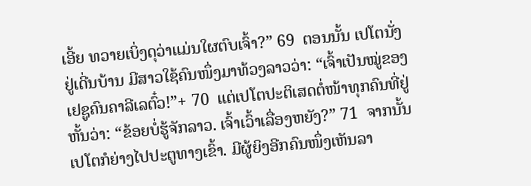ເອີ້ຍ ທວາຍເບິ່ງດຸວ່າແມ່ນໃຜຕົບເຈົ້າ?” 69  ຕອນນັ້ນ ເປໂຕນັ່ງຢູ່ເດີ່ນບ້ານ ມີສາວໃຊ້ຄົນໜຶ່ງມາທ້ວງລາວວ່າ: “ເຈົ້າເປັນໝູ່ຂອງເຢຊູຄົນຄາລີເລຕົ໋ວ!”+ 70  ແຕ່ເປໂຕປະຕິເສດຕໍ່ໜ້າທຸກຄົນທີ່ຢູ່ຫັ້ນວ່າ: “ຂ້ອຍບໍ່ຮູ້ຈັກລາວ. ເຈົ້າເວົ້າເລື່ອງຫຍັງ?” 71  ຈາກນັ້ນ ເປໂຕກໍຍ່າງໄປປະຕູທາງເຂົ້າ. ມີຜູ້ຍິງອີກຄົນໜຶ່ງເຫັນລາ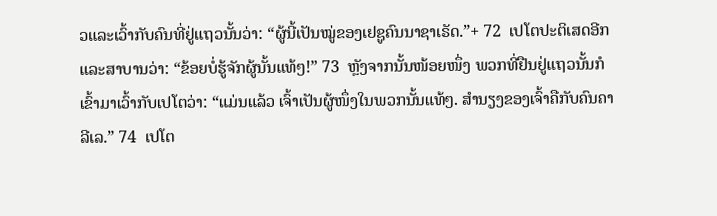ວແລະເວົ້າກັບຄົນທີ່ຢູ່ແຖວນັ້ນວ່າ: “ຜູ້ນີ້ເປັນໝູ່ຂອງເຢຊູຄົນນາຊາເຣັດ.”+ 72  ເປໂຕປະຕິເສດອີກແລະສາບານວ່າ: “ຂ້ອຍບໍ່ຮູ້ຈັກຜູ້ນັ້ນແທ້ໆ!” 73  ຫຼັງຈາກນັ້ນໜ້ອຍໜຶ່ງ ພວກທີ່ຢືນຢູ່ແຖວນັ້ນກໍເຂົ້າມາເວົ້າກັບເປໂຕວ່າ: “ແມ່ນແລ້ວ ເຈົ້າເປັນຜູ້ໜຶ່ງໃນພວກນັ້ນແທ້ໆ. ສຳນຽງຂອງເຈົ້າຄືກັບຄົນຄາລີເລ.” 74  ເປໂຕ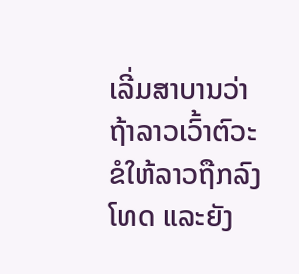ເລີ່ມສາບານວ່າ ຖ້າລາວເວົ້າຕົວະຂໍໃຫ້ລາວຖືກລົງໂທດ ແລະຍັງ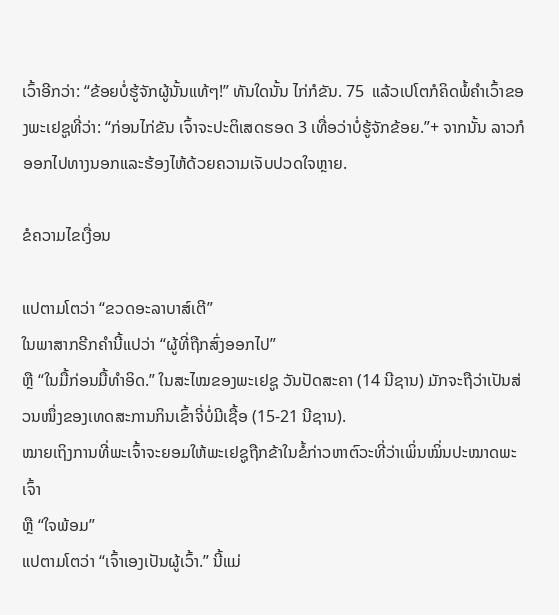ເວົ້າອີກວ່າ: “ຂ້ອຍບໍ່ຮູ້ຈັກຜູ້ນັ້ນແທ້ໆ!” ທັນໃດນັ້ນ ໄກ່ກໍຂັນ. 75  ແລ້ວເປໂຕກໍຄິດພໍ້ຄຳເວົ້າຂອງພະເຢຊູທີ່ວ່າ: “ກ່ອນໄກ່ຂັນ ເຈົ້າຈະປະຕິເສດຮອດ 3 ເທື່ອວ່າບໍ່ຮູ້ຈັກຂ້ອຍ.”+ ຈາກນັ້ນ ລາວກໍອອກໄປທາງນອກແລະຮ້ອງໄຫ້ດ້ວຍຄວາມເຈັບປວດໃຈຫຼາຍ.

ຂໍຄວາມໄຂເງື່ອນ

ແປຕາມໂຕວ່າ “ຂວດອະລາບາສ໌ເຕີ”
ໃນພາສາກຣີກຄຳນີ້ແປວ່າ “ຜູ້ທີ່ຖືກສົ່ງອອກໄປ”
ຫຼື “ໃນມື້ກ່ອນມື້ທຳອິດ.” ໃນສະໄໝຂອງພະເຢຊູ ວັນປັດສະຄາ (14 ນີຊານ) ມັກຈະຖືວ່າເປັນສ່ວນໜຶ່ງຂອງເທດສະການກິນເຂົ້າຈີ່ບໍ່ມີເຊື້ອ (15-21 ນີຊານ).
ໝາຍເຖິງການທີ່ພະເຈົ້າຈະຍອມໃຫ້ພະເຢຊູຖືກຂ້າໃນຂໍ້ກ່າວຫາຕົວະທີ່ວ່າເພິ່ນໝິ່ນປະໝາດພະເຈົ້າ
ຫຼື “ໃຈພ້ອມ”
ແປຕາມໂຕວ່າ “ເຈົ້າເອງເປັນຜູ້ເວົ້າ.” ນີ້ແມ່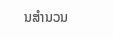ນສຳນວນ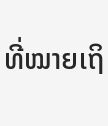ທີ່ໝາຍເຖິ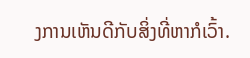ງການເຫັນດີກັບສິ່ງທີ່ຫາກໍເວົ້າ.